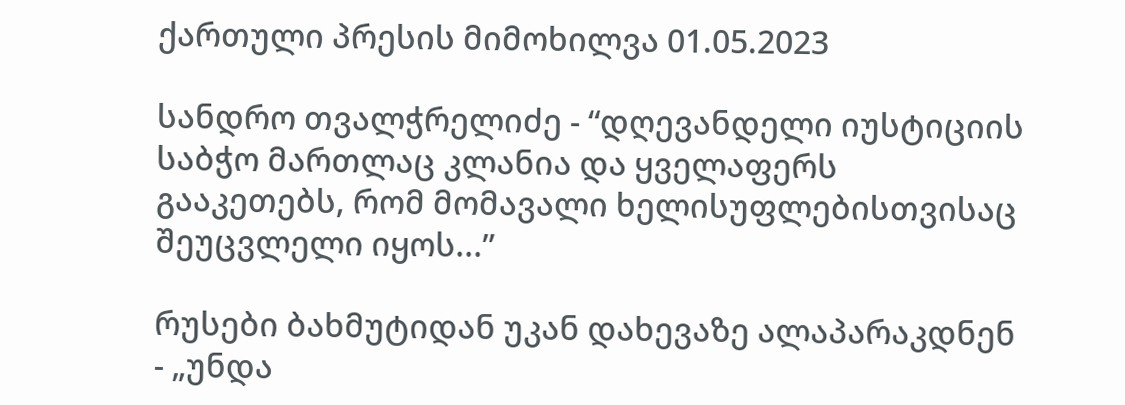ქართული პრესის მიმოხილვა 01.05.2023

სანდრო თვალჭრელიძე - “დღევანდელი იუსტიციის საბჭო მართლაც კლანია და ყველაფერს გააკეთებს, რომ მომავალი ხელისუფლებისთვისაც შეუცვლელი იყოს...”

რუსები ბახმუტიდან უკან დახევაზე ალაპარაკდნენ - „უნდა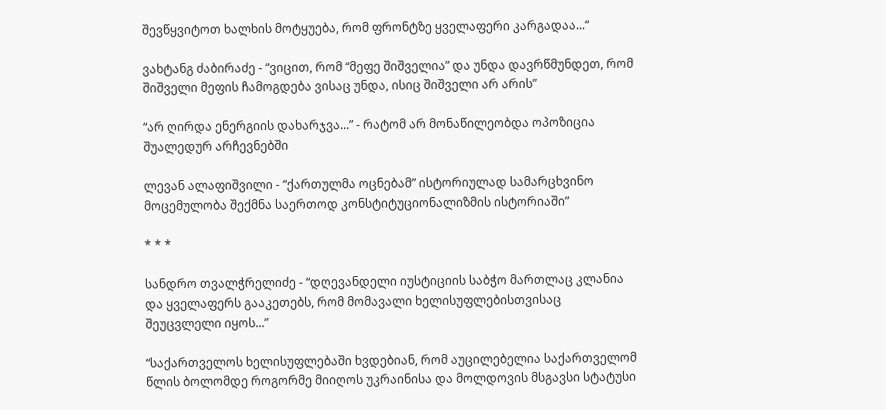შევწყვიტოთ ხალხის მოტყუება, რომ ფრონტზე ყველაფერი კარგადაა...“

ვახტანგ ძაბირაძე - “ვიცით, რომ “მეფე შიშველია” და უნდა დავრწმუნდეთ, რომ შიშველი მეფის ჩამოგდება ვისაც უნდა, ისიც შიშველი არ არის”

“არ ღირდა ენერგიის დახარჯვა...” - რატომ არ მონაწილეობდა ოპოზიცია შუალედურ არჩევნებში

ლევან ალაფიშვილი - “ქართულმა ოცნებამ” ისტორიულად სამარცხვინო მოცემულობა შექმნა საერთოდ კონსტიტუციონალიზმის ისტორიაში”

* * *

სანდრო თვალჭრელიძე - “დღევანდელი იუსტიციის საბჭო მართლაც კლანია და ყველაფერს გააკეთებს, რომ მომავალი ხელისუფლებისთვისაც შეუცვლელი იყოს...”

“საქართველოს ხელისუფლებაში ხვდებიან, რომ აუცილებელია საქართველომ წლის ბოლომდე როგორმე მიიღოს უკრაინისა და მოლდოვის მსგავსი სტატუსი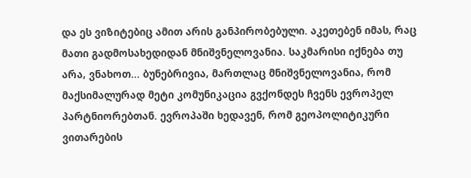და ეს ვიზიტებიც ამით არის განპირობებული. აკეთებენ იმას, რაც მათი გადმოსახედიდან მნიშვნელოვანია. საკმარისი იქნება თუ არა, ვნახოთ... ბუნებრივია, მართლაც მნიშვნელოვანია, რომ მაქსიმალურად მეტი კომუნიკაცია გვქონდეს ჩვენს ევროპელ პარტნიორებთან. ევროპაში ხედავენ, რომ გეოპოლიტიკური ვითარების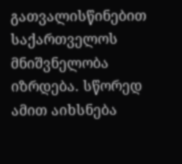გათვალისწინებით საქართველოს მნიშვნელობა იზრდება. სწორედ ამით აიხსნება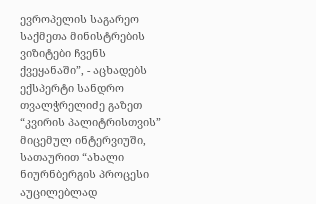ევროპელის საგარეო საქმეთა მინისტრების ვიზიტები ჩვენს ქვეყანაში”, - აცხადებს ექსპერტი სანდრო თვალჭრელიძე გაზეთ “კვირის პალიტრისთვის” მიცემულ ინტერვიუში, სათაურით “ახალი ნიურნბერგის პროცესი აუცილებლად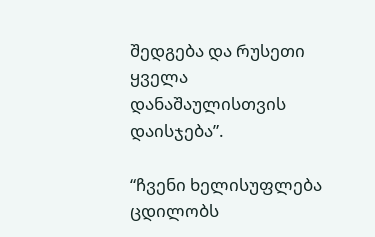შედგება და რუსეთი ყველა დანაშაულისთვის დაისჯება”.

“ჩვენი ხელისუფლება ცდილობს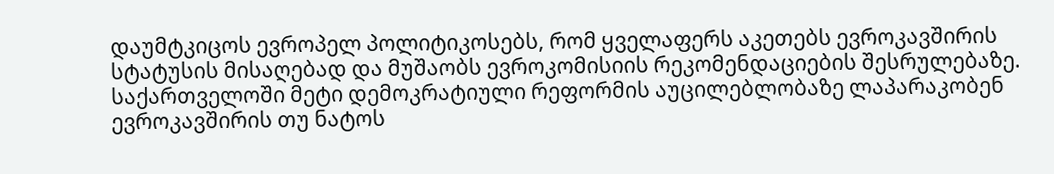დაუმტკიცოს ევროპელ პოლიტიკოსებს, რომ ყველაფერს აკეთებს ევროკავშირის სტატუსის მისაღებად და მუშაობს ევროკომისიის რეკომენდაციების შესრულებაზე. საქართველოში მეტი დემოკრატიული რეფორმის აუცილებლობაზე ლაპარაკობენ ევროკავშირის თუ ნატოს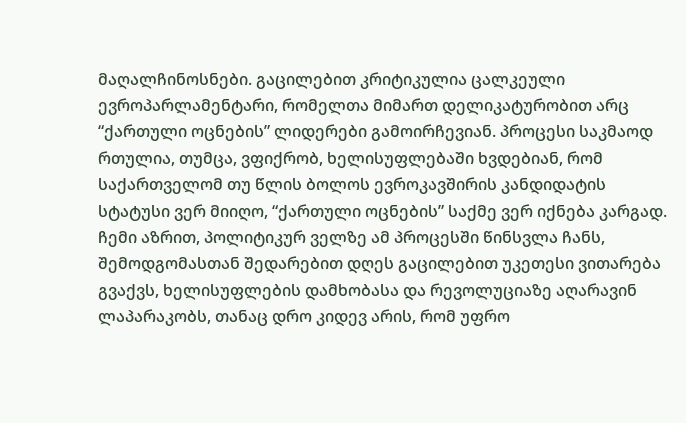მაღალჩინოსნები. გაცილებით კრიტიკულია ცალკეული ევროპარლამენტარი, რომელთა მიმართ დელიკატურობით არც “ქართული ოცნების” ლიდერები გამოირჩევიან. პროცესი საკმაოდ რთულია, თუმცა, ვფიქრობ, ხელისუფლებაში ხვდებიან, რომ საქართველომ თუ წლის ბოლოს ევროკავშირის კანდიდატის სტატუსი ვერ მიიღო, “ქართული ოცნების” საქმე ვერ იქნება კარგად. ჩემი აზრით, პოლიტიკურ ველზე ამ პროცესში წინსვლა ჩანს, შემოდგომასთან შედარებით დღეს გაცილებით უკეთესი ვითარება გვაქვს, ხელისუფლების დამხობასა და რევოლუციაზე აღარავინ ლაპარაკობს, თანაც დრო კიდევ არის, რომ უფრო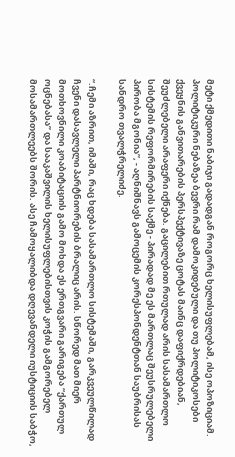მეტი ქმედითი ნაბიჯი გადადგან როგორც ხელისუფლებამ, ისე ოპოზიციამ. პოლიტიკური ნებაზეა ბევრი რამ დამოკიდებული და თუ პოლიტიკოსები ქვეყნის განვითარების პერსპექტივაზე ცოტას მაინც დაფიქრდებიან, შეუძლებელი არაფერი იქნება. გაცილებით რთულად არის სასამართლო სისტემის რეფორმირების საქმე - პირადად მე ეს მართლაც შეუსრულებელი პირობა მგონია”, - აღნიშნავს გამოცემის კორესპონდენტთან საუბრისას სანდრო თვალჭრელიძე.

“.ჩემი აზრით, იმაში, რაც ხდება სასამართლო სისტემაში, გარკვეულწილად ჩვენი დასავლელი პარტნიორების ბრალიც არის. სწორედ მათ მიერ მოთხოვნილი კოაბიტაციის გამო მოხდა ეს ერთგვარი გარიგება “ქართულ ოცნებასა” და სააკაშვილის ხელისუფლებისთვის კოჭის გამგორებელ მოსამართლეებს შორის. ასე ჩამოყალიბდა დღევანდელი იუსტიციის საბჭო,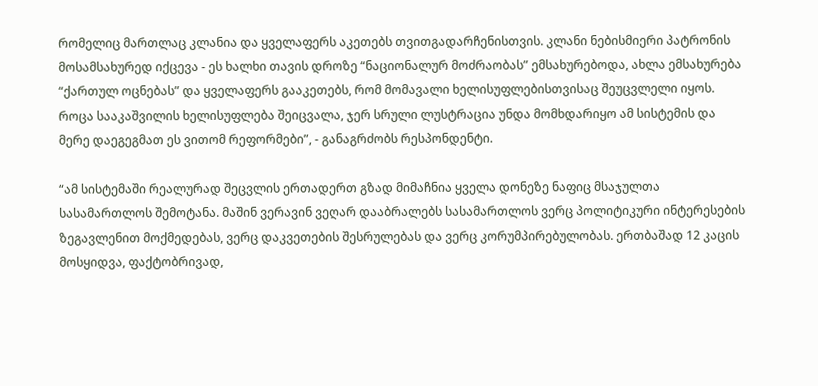რომელიც მართლაც კლანია და ყველაფერს აკეთებს თვითგადარჩენისთვის. კლანი ნებისმიერი პატრონის მოსამსახურედ იქცევა - ეს ხალხი თავის დროზე “ნაციონალურ მოძრაობას” ემსახურებოდა, ახლა ემსახურება “ქართულ ოცნებას” და ყველაფერს გააკეთებს, რომ მომავალი ხელისუფლებისთვისაც შეუცვლელი იყოს. როცა სააკაშვილის ხელისუფლება შეიცვალა, ჯერ სრული ლუსტრაცია უნდა მომხდარიყო ამ სისტემის და მერე დაეგეგმათ ეს ვითომ რეფორმები”, - განაგრძობს რესპონდენტი.

“ამ სისტემაში რეალურად შეცვლის ერთადერთ გზად მიმაჩნია ყველა დონეზე ნაფიც მსაჯულთა სასამართლოს შემოტანა. მაშინ ვერავინ ვეღარ დააბრალებს სასამართლოს ვერც პოლიტიკური ინტერესების ზეგავლენით მოქმედებას, ვერც დაკვეთების შესრულებას და ვერც კორუმპირებულობას. ერთბაშად 12 კაცის მოსყიდვა, ფაქტობრივად,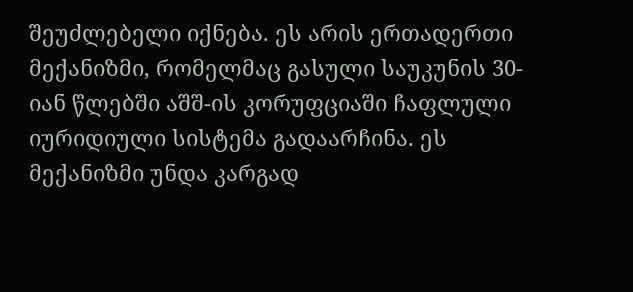შეუძლებელი იქნება. ეს არის ერთადერთი მექანიზმი, რომელმაც გასული საუკუნის 30-იან წლებში აშშ-ის კორუფციაში ჩაფლული იურიდიული სისტემა გადაარჩინა. ეს მექანიზმი უნდა კარგად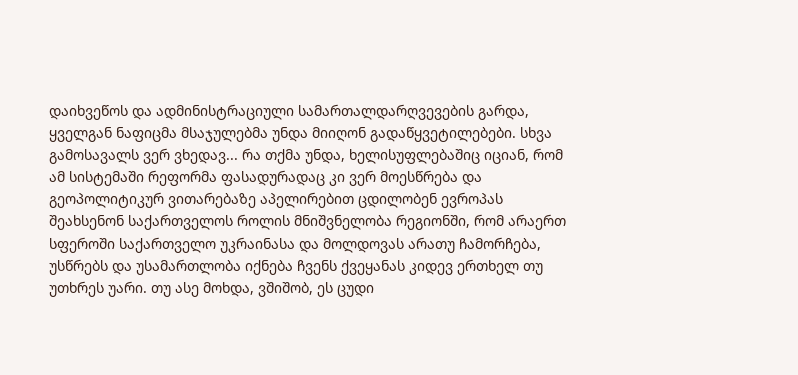დაიხვეწოს და ადმინისტრაციული სამართალდარღვევების გარდა, ყველგან ნაფიცმა მსაჯულებმა უნდა მიიღონ გადაწყვეტილებები. სხვა გამოსავალს ვერ ვხედავ... რა თქმა უნდა, ხელისუფლებაშიც იციან, რომ ამ სისტემაში რეფორმა ფასადურადაც კი ვერ მოესწრება და გეოპოლიტიკურ ვითარებაზე აპელირებით ცდილობენ ევროპას შეახსენონ საქართველოს როლის მნიშვნელობა რეგიონში, რომ არაერთ სფეროში საქართველო უკრაინასა და მოლდოვას არათუ ჩამორჩება, უსწრებს და უსამართლობა იქნება ჩვენს ქვეყანას კიდევ ერთხელ თუ უთხრეს უარი. თუ ასე მოხდა, ვშიშობ, ეს ცუდი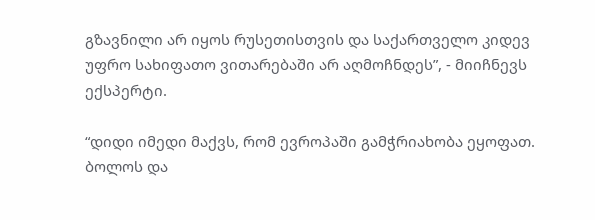გზავნილი არ იყოს რუსეთისთვის და საქართველო კიდევ უფრო სახიფათო ვითარებაში არ აღმოჩნდეს”, - მიიჩნევს ექსპერტი.

“დიდი იმედი მაქვს, რომ ევროპაში გამჭრიახობა ეყოფათ. ბოლოს და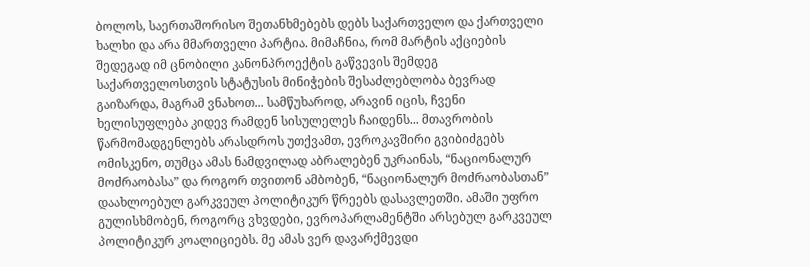ბოლოს, საერთაშორისო შეთანხმებებს დებს საქართველო და ქართველი ხალხი და არა მმართველი პარტია. მიმაჩნია, რომ მარტის აქციების შედეგად იმ ცნობილი კანონპროექტის გაწვევის შემდეგ საქართველოსთვის სტატუსის მინიჭების შესაძლებლობა ბევრად გაიზარდა, მაგრამ ვნახოთ... სამწუხაროდ, არავინ იცის, ჩვენი ხელისუფლება კიდევ რამდენ სისულელეს ჩაიდენს... მთავრობის წარმომადგენლებს არასდროს უთქვამთ, ევროკავშირი გვიბიძგებს ომისკენო, თუმცა ამას ნამდვილად აბრალებენ უკრაინას, “ნაციონალურ მოძრაობასა” და როგორ თვითონ ამბობენ, “ნაციონალურ მოძრაობასთან” დაახლოებულ გარკვეულ პოლიტიკურ წრეებს დასავლეთში. ამაში უფრო გულისხმობენ, როგორც ვხვდები, ევროპარლამენტში არსებულ გარკვეულ პოლიტიკურ კოალიციებს. მე ამას ვერ დავარქმევდი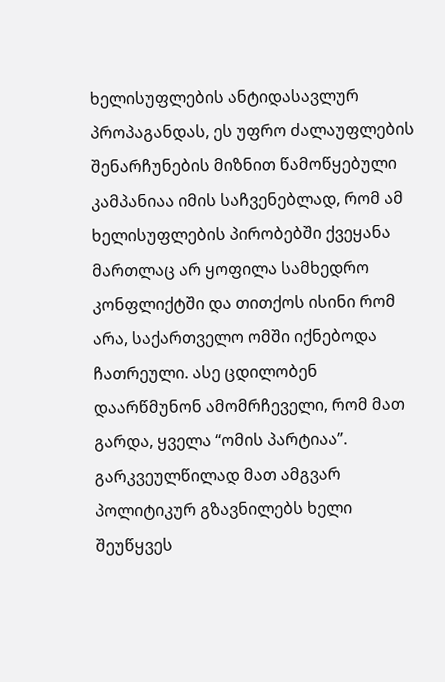ხელისუფლების ანტიდასავლურ პროპაგანდას, ეს უფრო ძალაუფლების შენარჩუნების მიზნით წამოწყებული კამპანიაა იმის საჩვენებლად, რომ ამ ხელისუფლების პირობებში ქვეყანა მართლაც არ ყოფილა სამხედრო კონფლიქტში და თითქოს ისინი რომ არა, საქართველო ომში იქნებოდა ჩათრეული. ასე ცდილობენ დაარწმუნონ ამომრჩეველი, რომ მათ გარდა, ყველა “ომის პარტიაა”. გარკვეულწილად მათ ამგვარ პოლიტიკურ გზავნილებს ხელი შეუწყვეს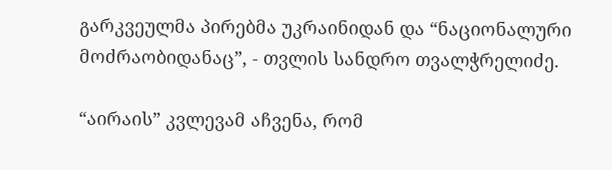გარკვეულმა პირებმა უკრაინიდან და “ნაციონალური მოძრაობიდანაც”, - თვლის სანდრო თვალჭრელიძე.

“აირაის” კვლევამ აჩვენა, რომ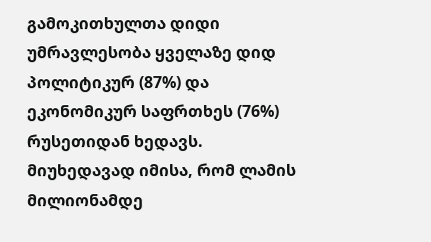გამოკითხულთა დიდი უმრავლესობა ყველაზე დიდ პოლიტიკურ (87%) და ეკონომიკურ საფრთხეს (76%) რუსეთიდან ხედავს. მიუხედავად იმისა, რომ ლამის მილიონამდე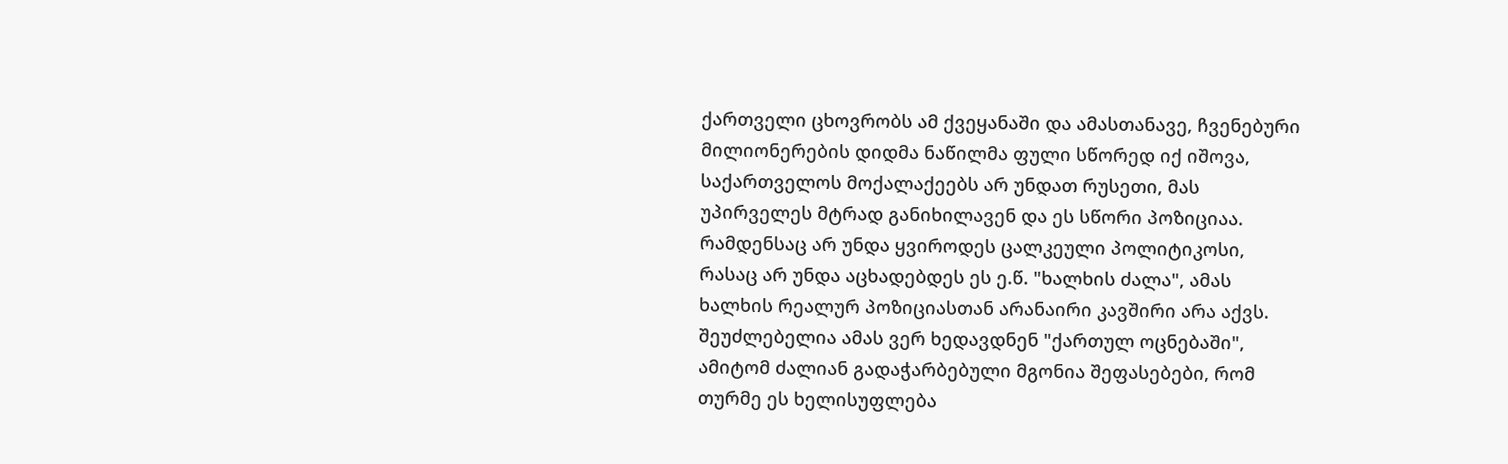ქართველი ცხოვრობს ამ ქვეყანაში და ამასთანავე, ჩვენებური მილიონერების დიდმა ნაწილმა ფული სწორედ იქ იშოვა, საქართველოს მოქალაქეებს არ უნდათ რუსეთი, მას უპირველეს მტრად განიხილავენ და ეს სწორი პოზიციაა. რამდენსაც არ უნდა ყვიროდეს ცალკეული პოლიტიკოსი, რასაც არ უნდა აცხადებდეს ეს ე.წ. "ხალხის ძალა", ამას ხალხის რეალურ პოზიციასთან არანაირი კავშირი არა აქვს. შეუძლებელია ამას ვერ ხედავდნენ "ქართულ ოცნებაში", ამიტომ ძალიან გადაჭარბებული მგონია შეფასებები, რომ თურმე ეს ხელისუფლება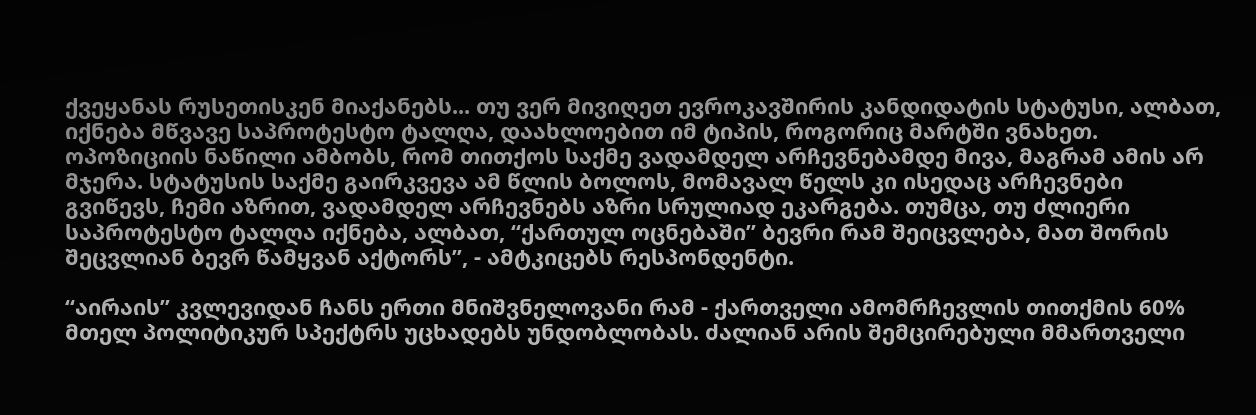ქვეყანას რუსეთისკენ მიაქანებს... თუ ვერ მივიღეთ ევროკავშირის კანდიდატის სტატუსი, ალბათ, იქნება მწვავე საპროტესტო ტალღა, დაახლოებით იმ ტიპის, როგორიც მარტში ვნახეთ. ოპოზიციის ნაწილი ამბობს, რომ თითქოს საქმე ვადამდელ არჩევნებამდე მივა, მაგრამ ამის არ მჯერა. სტატუსის საქმე გაირკვევა ამ წლის ბოლოს, მომავალ წელს კი ისედაც არჩევნები გვიწევს, ჩემი აზრით, ვადამდელ არჩევნებს აზრი სრულიად ეკარგება. თუმცა, თუ ძლიერი საპროტესტო ტალღა იქნება, ალბათ, “ქართულ ოცნებაში” ბევრი რამ შეიცვლება, მათ შორის შეცვლიან ბევრ წამყვან აქტორს”, - ამტკიცებს რესპონდენტი.

“აირაის” კვლევიდან ჩანს ერთი მნიშვნელოვანი რამ - ქართველი ამომრჩევლის თითქმის 60% მთელ პოლიტიკურ სპექტრს უცხადებს უნდობლობას. ძალიან არის შემცირებული მმართველი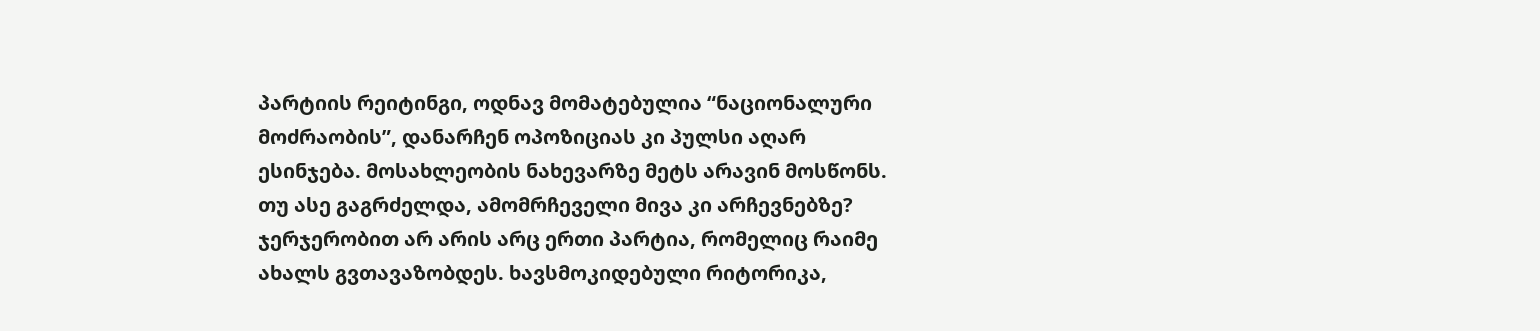პარტიის რეიტინგი, ოდნავ მომატებულია “ნაციონალური მოძრაობის”, დანარჩენ ოპოზიციას კი პულსი აღარ ესინჯება. მოსახლეობის ნახევარზე მეტს არავინ მოსწონს. თუ ასე გაგრძელდა, ამომრჩეველი მივა კი არჩევნებზე? ჯერჯერობით არ არის არც ერთი პარტია, რომელიც რაიმე ახალს გვთავაზობდეს. ხავსმოკიდებული რიტორიკა,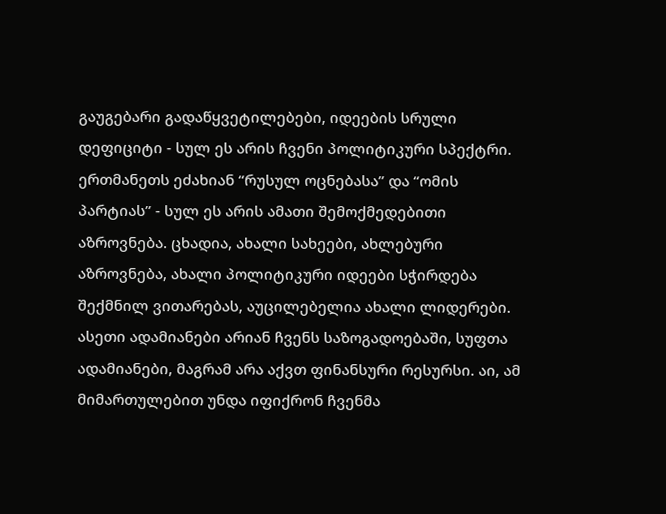გაუგებარი გადაწყვეტილებები, იდეების სრული დეფიციტი - სულ ეს არის ჩვენი პოლიტიკური სპექტრი. ერთმანეთს ეძახიან “რუსულ ოცნებასა” და “ომის პარტიას” - სულ ეს არის ამათი შემოქმედებითი აზროვნება. ცხადია, ახალი სახეები, ახლებური აზროვნება, ახალი პოლიტიკური იდეები სჭირდება შექმნილ ვითარებას, აუცილებელია ახალი ლიდერები. ასეთი ადამიანები არიან ჩვენს საზოგადოებაში, სუფთა ადამიანები, მაგრამ არა აქვთ ფინანსური რესურსი. აი, ამ მიმართულებით უნდა იფიქრონ ჩვენმა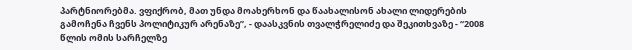პარტნიორებმა. ვფიქრობ, მათ უნდა მოახერხონ და წაახალისონ ახალი ლიდერების გამოჩენა ჩვენს პოლიტიკურ არენაზე”, - დაასკვნის თვალჭრელიძე და შეკითხვაზე - “2008 წლის ომის სარჩელზე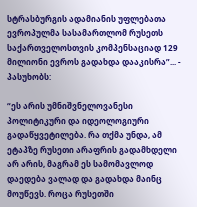სტრასბურგის ადამიანის უფლებათა ევროპულმა სასამართლომ რუსეთს საქართველოსთვის კომპენსაციად 129 მილიონი ევროს გადახდა დააკისრა”... - პასუხობს:

“ეს არის უმნიშვნელოვანესი პოლიტიკური და იდეოლოგიური გადაწყვეტილება. რა თქმა უნდა, ამ ეტაპზე რუსეთი არაფრის გადამხდელი არ არის, მაგრამ ეს სამომავლოდ დაედება ვალად და გადახდა მაინც მოუწევს. როცა რუსეთში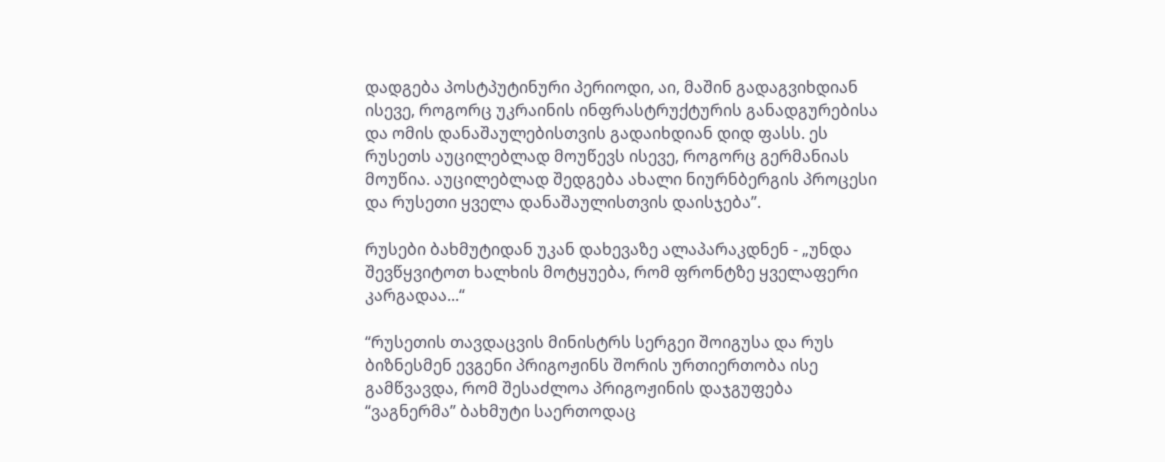დადგება პოსტპუტინური პერიოდი, აი, მაშინ გადაგვიხდიან ისევე, როგორც უკრაინის ინფრასტრუქტურის განადგურებისა და ომის დანაშაულებისთვის გადაიხდიან დიდ ფასს. ეს რუსეთს აუცილებლად მოუწევს ისევე, როგორც გერმანიას მოუწია. აუცილებლად შედგება ახალი ნიურნბერგის პროცესი და რუსეთი ყველა დანაშაულისთვის დაისჯება”.

რუსები ბახმუტიდან უკან დახევაზე ალაპარაკდნენ - „უნდა შევწყვიტოთ ხალხის მოტყუება, რომ ფრონტზე ყველაფერი კარგადაა...“

“რუსეთის თავდაცვის მინისტრს სერგეი შოიგუსა და რუს ბიზნესმენ ევგენი პრიგოჟინს შორის ურთიერთობა ისე გამწვავდა, რომ შესაძლოა პრიგოჟინის დაჯგუფება “ვაგნერმა” ბახმუტი საერთოდაც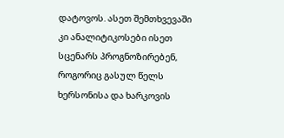დატოვოს. ასეთ შემთხვევაში კი ანალიტიკოსები ისეთ სცენარს პროგნოზირებენ, როგორიც გასულ წელს ხერსონისა და ხარკოვის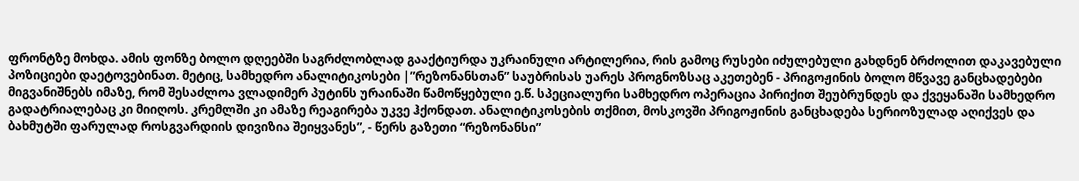ფრონტზე მოხდა. ამის ფონზე ბოლო დღეებში საგრძლობლად გააქტიურდა უკრაინული არტილერია, რის გამოც რუსები იძულებული გახდნენ ბრძოლით დაკავებული პოზიციები დაეტოვებინათ. მეტიც, სამხედრო ანალიტიკოსები |”რეზონანსთან” საუბრისას უარეს პროგნოზსაც აკეთებენ - პრიგოჟინის ბოლო მწვავე განცხადებები მიგვანიშნებს იმაზე, რომ შესაძლოა ვლადიმერ პუტინს ურაინაში წამოწყებული ე.წ. სპეციალური სამხედრო ოპერაცია პირიქით შეუბრუნდეს და ქვეყანაში სამხედრო გადატრიალებაც კი მიიღოს. კრემლში კი ამაზე რეაგირება უკვე ჰქონდათ. ანალიტიკოსების თქმით, მოსკოვში პრიგოჟინის განცხადება სერიოზულად აღიქვეს და ბახმუტში ფარულად როსგვარდიის დივიზია შეიყვანეს”, - წერს გაზეთი “რეზონანსი”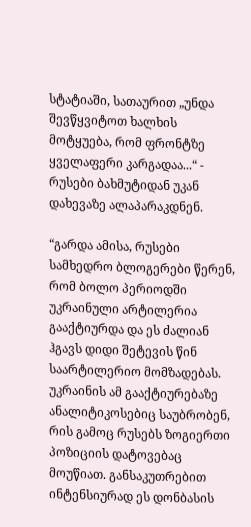სტატიაში, სათაურით „უნდა შევწყვიტოთ ხალხის მოტყუება, რომ ფრონტზე ყველაფერი კარგადაა...“ - რუსები ბახმუტიდან უკან დახევაზე ალაპარაკდნენ.

“გარდა ამისა, რუსები სამხედრო ბლოგერები წერენ, რომ ბოლო პერიოდში უკრაინული არტილერია გააქტიურდა და ეს ძალიან ჰგავს დიდი შეტევის წინ საარტილერიო მომზადებას. უკრაინის ამ გააქტიურებაზე ანალიტიკოსებიც საუბრობენ, რის გამოც რუსებს ზოგიერთი პოზიციის დატოვებაც მოუწიათ. განსაკუთრებით ინტენსიურად ეს დონბასის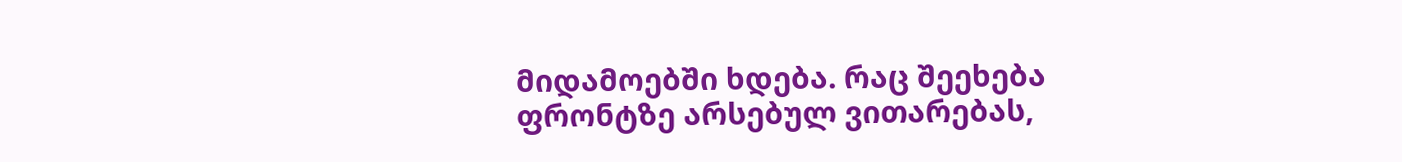მიდამოებში ხდება. რაც შეეხება ფრონტზე არსებულ ვითარებას,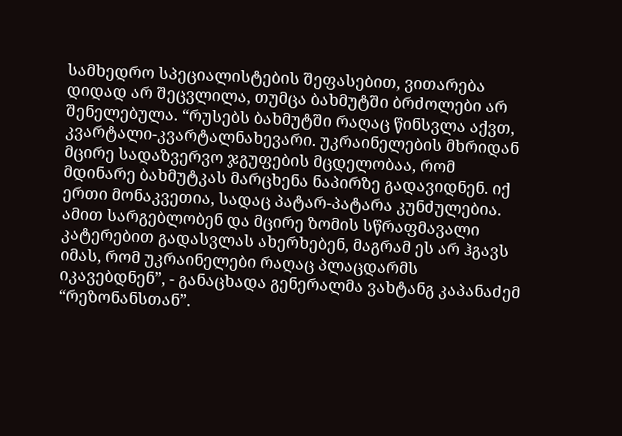სამხედრო სპეციალისტების შეფასებით, ვითარება დიდად არ შეცვლილა, თუმცა ბახმუტში ბრძოლები არ შენელებულა. “რუსებს ბახმუტში რაღაც წინსვლა აქვთ, კვარტალი-კვარტალნახევარი. უკრაინელების მხრიდან მცირე სადაზვერვო ჯგუფების მცდელობაა, რომ მდინარე ბახმუტკას მარცხენა ნაპირზე გადავიდნენ. იქ ერთი მონაკვეთია, სადაც პატარ-პატარა კუნძულებია. ამით სარგებლობენ და მცირე ზომის სწრაფმავალი კატერებით გადასვლას ახერხებენ, მაგრამ ეს არ ჰგავს იმას, რომ უკრაინელები რაღაც პლაცდარმს იკავებდნენ”, - განაცხადა გენერალმა ვახტანგ კაპანაძემ “რეზონანსთან”.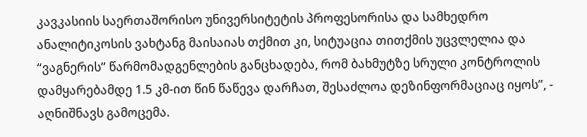კავკასიის საერთაშორისო უნივერსიტეტის პროფესორისა და სამხედრო ანალიტიკოსის ვახტანგ მაისაიას თქმით კი, სიტუაცია თითქმის უცვლელია და “ვაგნერის” წარმომადგენლების განცხადება, რომ ბახმუტზე სრული კონტროლის დამყარებამდე 1.5 კმ-ით წინ წაწევა დარჩათ, შესაძლოა დეზინფორმაციაც იყოს”, - აღნიშნავს გამოცემა.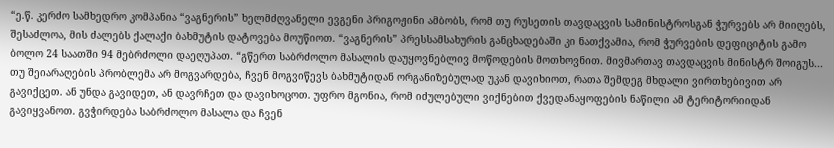“ე.წ. კერძო სამხედრო კომპანია “ვაგნერის” ხელმძღვანელი ევგენი პრიგოჟინი ამბობს, რომ თუ რუსეთის თავდაცვის სამინისტროსგან ჭურვებს არ მიიღებს, შესაძლოა, მის ძალებს ქალაქი ბახმუტის დატოვება მოუწიოთ. “ვაგნერის” პრესსამსახურის განცხადებაში კი ნათქვამია, რომ ჭურვების დეფიციტის გამო ბოლო 24 საათში 94 მებრძოლი დაეღუპათ. “გწერთ საბრძოლო მასალის დაუყოვნებლივ მოწოდების მოთხოვნით. მივმართავ თავდაცვის მინისტრ შოიგუს... თუ შეიარაღების პრობლემა არ მოგვარდება, ჩვენ მოგვიწევს ბახმუტიდან ორგანიზებულად უკან დავიხიოთ, რათა შემდეგ მხდალი ვირთხებივით არ გავიქცეთ. ან უნდა გავიდეთ, ან დავრჩეთ და დავიხოცოთ. უფრო მგონია, რომ იძულებული ვიქნებით ქვედანაყოფების ნაწილი ამ ტერიტორიიდან გავიყვანოთ. გვჭირდება საბრძოლო მასალა და ჩვენ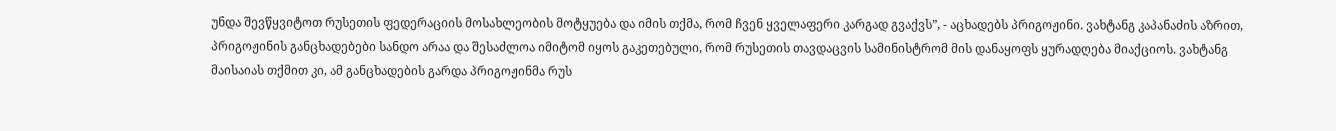უნდა შევწყვიტოთ რუსეთის ფედერაციის მოსახლეობის მოტყუება და იმის თქმა, რომ ჩვენ ყველაფერი კარგად გვაქვს”, - აცხადებს პრიგოჟინი. ვახტანგ კაპანაძის აზრით, პრიგოჟინის განცხადებები სანდო არაა და შესაძლოა იმიტომ იყოს გაკეთებული, რომ რუსეთის თავდაცვის სამინისტრომ მის დანაყოფს ყურადღება მიაქციოს. ვახტანგ მაისაიას თქმით კი, ამ განცხადების გარდა პრიგოჟინმა რუს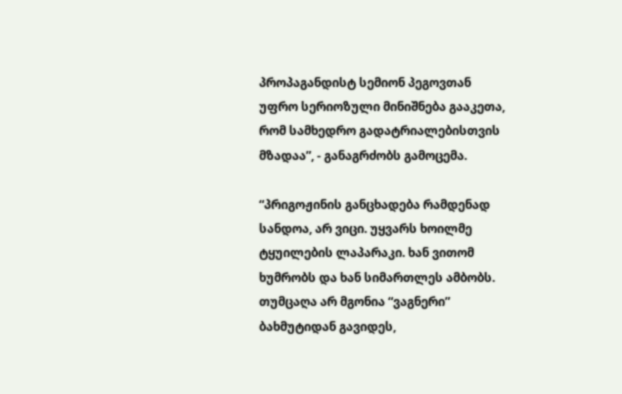პროპაგანდისტ სემიონ პეგოვთან უფრო სერიოზული მინიშნება გააკეთა, რომ სამხედრო გადატრიალებისთვის მზადაა”, - განაგრძობს გამოცემა.

“პრიგოჟინის განცხადება რამდენად სანდოა, არ ვიცი. უყვარს ხოილმე ტყუილების ლაპარაკი. ხან ვითომ ხუმრობს და ხან სიმართლეს ამბობს. თუმცაღა არ მგონია “ვაგნერი” ბახმუტიდან გავიდეს,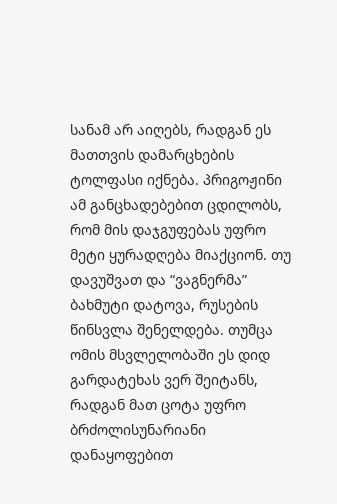სანამ არ აიღებს, რადგან ეს მათთვის დამარცხების ტოლფასი იქნება. პრიგოჟინი ამ განცხადებებით ცდილობს, რომ მის დაჯგუფებას უფრო მეტი ყურადღება მიაქციონ. თუ დავუშვათ და “ვაგნერმა” ბახმუტი დატოვა, რუსების წინსვლა შენელდება. თუმცა ომის მსვლელობაში ეს დიდ გარდატეხას ვერ შეიტანს, რადგან მათ ცოტა უფრო ბრძოლისუნარიანი დანაყოფებით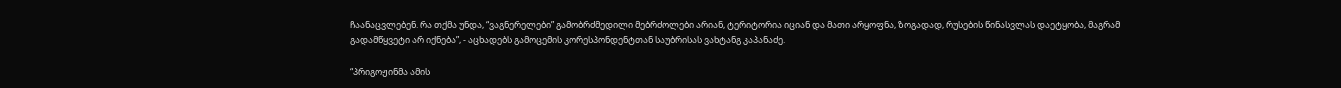ჩაანაცვლებენ. რა თქმა უნდა, “ვაგნერელები” გამობრძმედილი მებრძოლები არიან, ტერიტორია იციან და მათი არყოფნა, ზოგადად, რუსების წინასვლას დაეტყობა, მაგრამ გადამწყვეტი არ იქნება”, - აცხადებს გამოცემის კორესპონდენტთან საუბრისას ვახტანგ კაპანაძე.

“პრიგოჟინმა ამის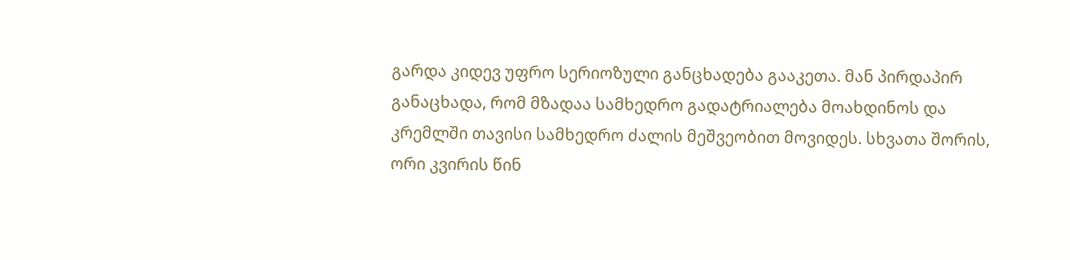გარდა კიდევ უფრო სერიოზული განცხადება გააკეთა. მან პირდაპირ განაცხადა, რომ მზადაა სამხედრო გადატრიალება მოახდინოს და კრემლში თავისი სამხედრო ძალის მეშვეობით მოვიდეს. სხვათა შორის, ორი კვირის წინ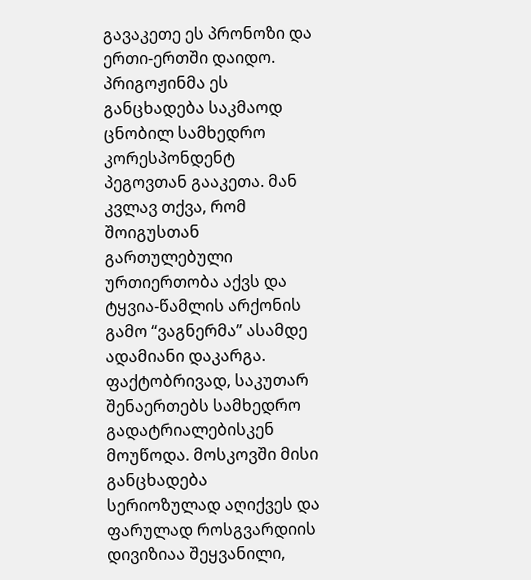გავაკეთე ეს პრონოზი და ერთი-ერთში დაიდო. პრიგოჟინმა ეს განცხადება საკმაოდ ცნობილ სამხედრო კორესპონდენტ პეგოვთან გააკეთა. მან კვლავ თქვა, რომ შოიგუსთან გართულებული ურთიერთობა აქვს და ტყვია-წამლის არქონის გამო “ვაგნერმა” ასამდე ადამიანი დაკარგა. ფაქტობრივად, საკუთარ შენაერთებს სამხედრო გადატრიალებისკენ მოუწოდა. მოსკოვში მისი განცხადება სერიოზულად აღიქვეს და ფარულად როსგვარდიის დივიზიაა შეყვანილი,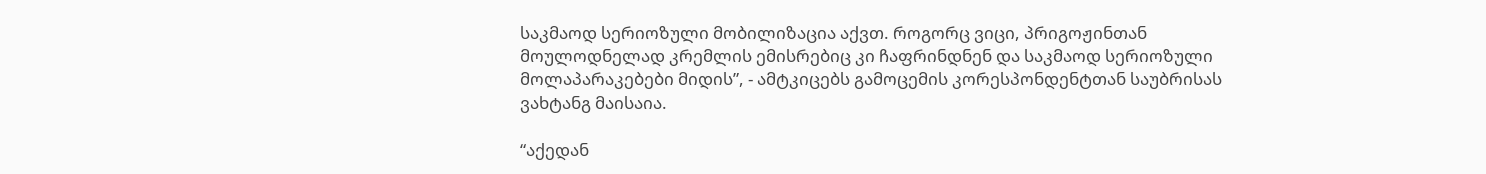საკმაოდ სერიოზული მობილიზაცია აქვთ. როგორც ვიცი, პრიგოჟინთან მოულოდნელად კრემლის ემისრებიც კი ჩაფრინდნენ და საკმაოდ სერიოზული მოლაპარაკებები მიდის”, - ამტკიცებს გამოცემის კორესპონდენტთან საუბრისას ვახტანგ მაისაია.

“აქედან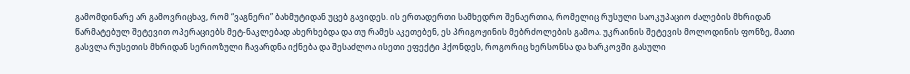გამომდინარე არ გამოვრიცხავ, რომ “ვაგნერი” ბახმუტიდან უცებ გავიდეს. ის ერთადერთი სამხედრო შენაერთია, რომელიც რუსული საოკუპაციო ძალების მხრიდან წარმატებულ შეტევით ოპერაციებს მეტ-ნაკლებად ახერხებდა და თუ რამეს აკეთებენ, ეს პრიგოჟინის მებრძოლების გამოა. უკრაინის შეტევის მოლოდინის ფონზე, მათი გასვლა რუსეთის მხრიდან სერიოზული ჩავარდნა იქნება და შესაძლოა ისეთი ეფექტი ჰქონდეს, როგორიც ხერსონსა და ხარკოვში გასული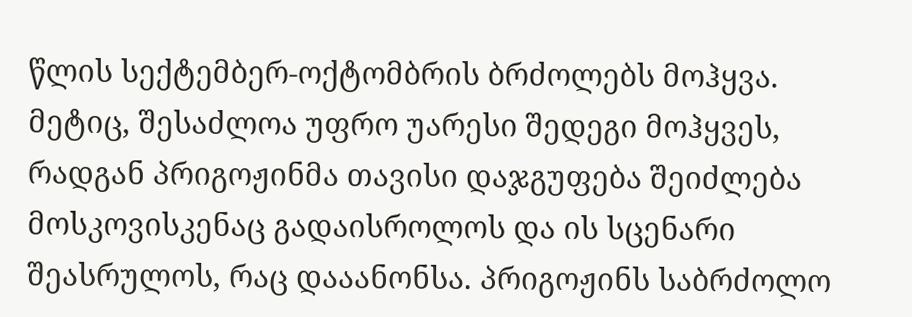წლის სექტემბერ-ოქტომბრის ბრძოლებს მოჰყვა. მეტიც, შესაძლოა უფრო უარესი შედეგი მოჰყვეს, რადგან პრიგოჟინმა თავისი დაჯგუფება შეიძლება მოსკოვისკენაც გადაისროლოს და ის სცენარი შეასრულოს, რაც დააანონსა. პრიგოჟინს საბრძოლო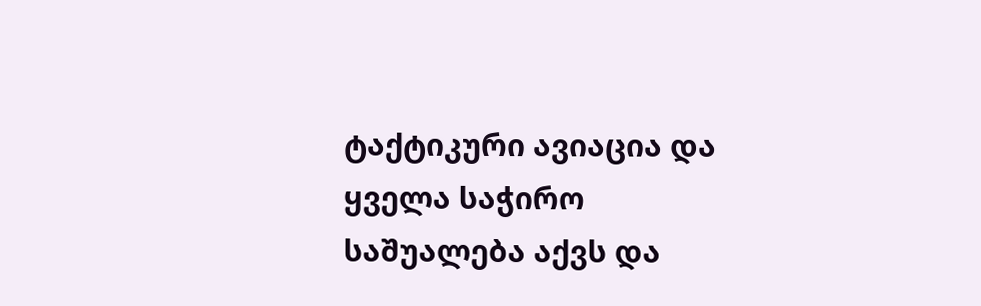ტაქტიკური ავიაცია და ყველა საჭირო საშუალება აქვს და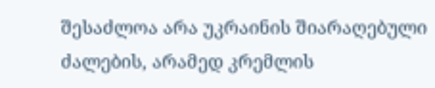შესაძლოა არა უკრაინის შიარაღებული ძალების, არამედ კრემლის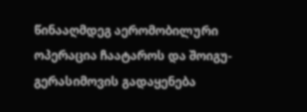წინააღმდეგ აერომობილური ოპერაცია ჩაატაროს და შოიგუ-გერასიმოვის გადაყენება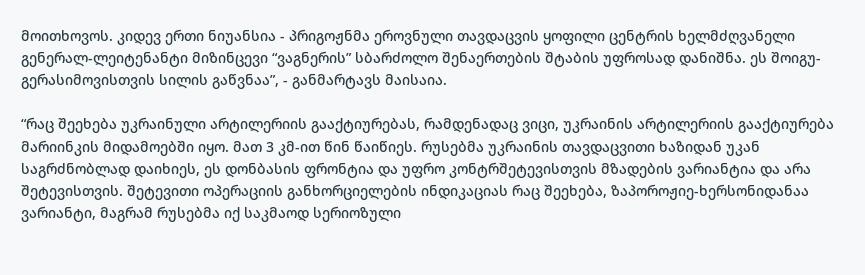მოითხოვოს. კიდევ ერთი ნიუანსია - პრიგოჟნმა ეროვნული თავდაცვის ყოფილი ცენტრის ხელმძღვანელი გენერალ-ლეიტენანტი მიზინცევი “ვაგნერის” სბარძოლო შენაერთების შტაბის უფროსად დანიშნა. ეს შოიგუ-გერასიმოვისთვის სილის გაწვნაა”, - განმარტავს მაისაია.

“რაც შეეხება უკრაინული არტილერიის გააქტიურებას, რამდენადაც ვიცი, უკრაინის არტილერიის გააქტიურება მარიინკის მიდამოებში იყო. მათ 3 კმ-ით წინ წაიწიეს. რუსებმა უკრაინის თავდაცვითი ხაზიდან უკან საგრძნობლად დაიხიეს, ეს დონბასის ფრონტია და უფრო კონტრშეტევისთვის მზადების ვარიანტია და არა შეტევისთვის. შეტევითი ოპერაციის განხორციელების ინდიკაციას რაც შეეხება, ზაპოროჟიე-ხერსონიდანაა ვარიანტი, მაგრამ რუსებმა იქ საკმაოდ სერიოზული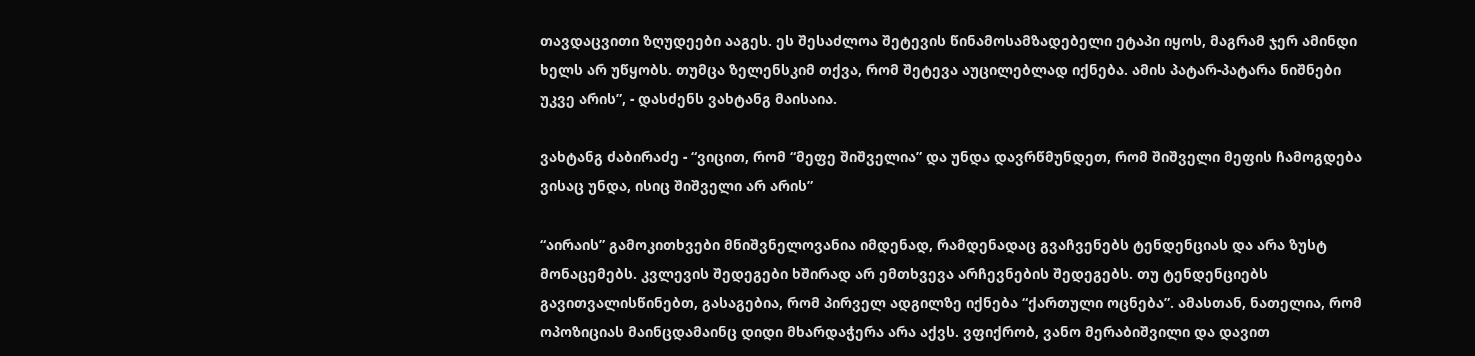თავდაცვითი ზღუდეები ააგეს. ეს შესაძლოა შეტევის წინამოსამზადებელი ეტაპი იყოს, მაგრამ ჯერ ამინდი ხელს არ უწყობს. თუმცა ზელენსკიმ თქვა, რომ შეტევა აუცილებლად იქნება. ამის პატარ-პატარა ნიშნები უკვე არის”, - დასძენს ვახტანგ მაისაია.

ვახტანგ ძაბირაძე - “ვიცით, რომ “მეფე შიშველია” და უნდა დავრწმუნდეთ, რომ შიშველი მეფის ჩამოგდება ვისაც უნდა, ისიც შიშველი არ არის”

“აირაის” გამოკითხვები მნიშვნელოვანია იმდენად, რამდენადაც გვაჩვენებს ტენდენციას და არა ზუსტ მონაცემებს. კვლევის შედეგები ხშირად არ ემთხვევა არჩევნების შედეგებს. თუ ტენდენციებს გავითვალისწინებთ, გასაგებია, რომ პირველ ადგილზე იქნება “ქართული ოცნება”. ამასთან, ნათელია, რომ ოპოზიციას მაინცდამაინც დიდი მხარდაჭერა არა აქვს. ვფიქრობ, ვანო მერაბიშვილი და დავით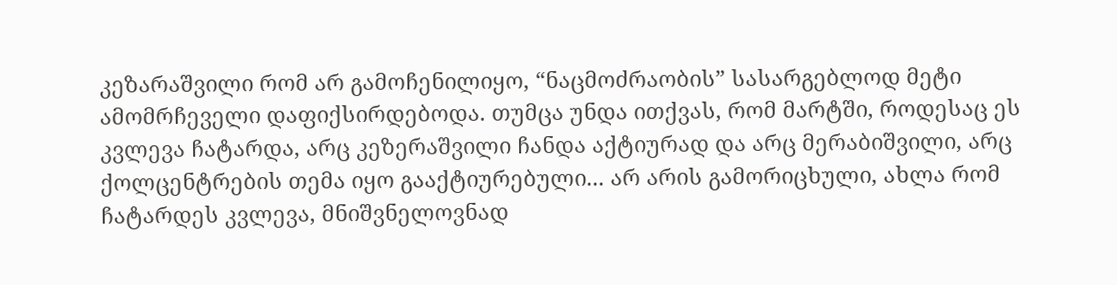კეზარაშვილი რომ არ გამოჩენილიყო, “ნაცმოძრაობის” სასარგებლოდ მეტი ამომრჩეველი დაფიქსირდებოდა. თუმცა უნდა ითქვას, რომ მარტში, როდესაც ეს კვლევა ჩატარდა, არც კეზერაშვილი ჩანდა აქტიურად და არც მერაბიშვილი, არც ქოლცენტრების თემა იყო გააქტიურებული... არ არის გამორიცხული, ახლა რომ ჩატარდეს კვლევა, მნიშვნელოვნად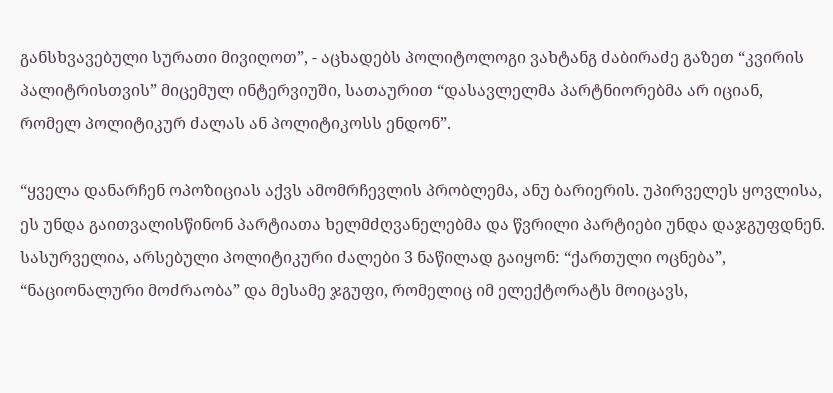განსხვავებული სურათი მივიღოთ”, - აცხადებს პოლიტოლოგი ვახტანგ ძაბირაძე გაზეთ “კვირის პალიტრისთვის” მიცემულ ინტერვიუში, სათაურით “დასავლელმა პარტნიორებმა არ იციან, რომელ პოლიტიკურ ძალას ან პოლიტიკოსს ენდონ”.

“ყველა დანარჩენ ოპოზიციას აქვს ამომრჩევლის პრობლემა, ანუ ბარიერის. უპირველეს ყოვლისა, ეს უნდა გაითვალისწინონ პარტიათა ხელმძღვანელებმა და წვრილი პარტიები უნდა დაჯგუფდნენ. სასურველია, არსებული პოლიტიკური ძალები 3 ნაწილად გაიყონ: “ქართული ოცნება”, “ნაციონალური მოძრაობა” და მესამე ჯგუფი, რომელიც იმ ელექტორატს მოიცავს,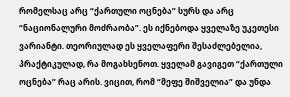რომელსაც არც “ქართული ოცნება” სურს და არც “ნაციონალური მოძრაობა”. ეს იქნებოდა ყველაზე უკეთესი ვარიანტი. თეორიულად ეს ყველაფერი შესაძლებელია, პრაქტიკულად, რა მოგახსენოთ. ყველამ გავიგეთ “ქართული ოცნება” რაც არის. ვიცით, რომ “მეფე შიშველია” და უნდა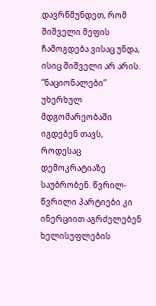დავრწმუნდეთ, რომ შიშველი მეფის ჩამოგდება ვისაც უნდა, ისიც შიშველი არ არის. “ნაციონალები” უხერხულ მდგომარეობაში იგდებენ თავს, როდესაც დემოკრატიაზე საუბრობენ. წვრილ-წვრილი პარტიები კი ინერციით აგრძელებენ ხელისუფლების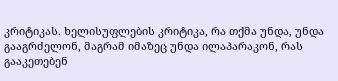კრიტიკას. ხელისუფლების კრიტიკა, რა თქმა უნდა, უნდა გააგრძელონ, მაგრამ იმაზეც უნდა ილაპარაკონ, რას გააკეთებენ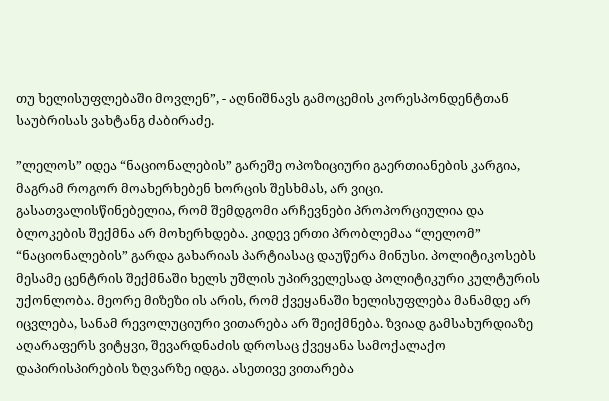თუ ხელისუფლებაში მოვლენ”, - აღნიშნავს გამოცემის კორესპონდენტთან საუბრისას ვახტანგ ძაბირაძე.

”ლელოს” იდეა “ნაციონალების” გარეშე ოპოზიციური გაერთიანების კარგია, მაგრამ როგორ მოახერხებენ ხორცის შესხმას, არ ვიცი. გასათვალისწინებელია, რომ შემდგომი არჩევნები პროპორციულია და ბლოკების შექმნა არ მოხერხდება. კიდევ ერთი პრობლემაა “ლელომ” “ნაციონალების” გარდა გახარიას პარტიასაც დაუწერა მინუსი. პოლიტიკოსებს მესამე ცენტრის შექმნაში ხელს უშლის უპირველესად პოლიტიკური კულტურის უქონლობა. მეორე მიზეზი ის არის, რომ ქვეყანაში ხელისუფლება მანამდე არ იცვლება, სანამ რევოლუციური ვითარება არ შეიქმნება. ზვიად გამსახურდიაზე აღარაფერს ვიტყვი, შევარდნაძის დროსაც ქვეყანა სამოქალაქო დაპირისპირების ზღვარზე იდგა. ასეთივე ვითარება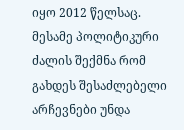იყო 2012 წელსაც. მესამე პოლიტიკური ძალის შექმნა რომ გახდეს შესაძლებელი არჩევნები უნდა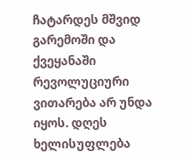ჩატარდეს მშვიდ გარემოში და ქვეყანაში რევოლუციური ვითარება არ უნდა იყოს. დღეს ხელისუფლება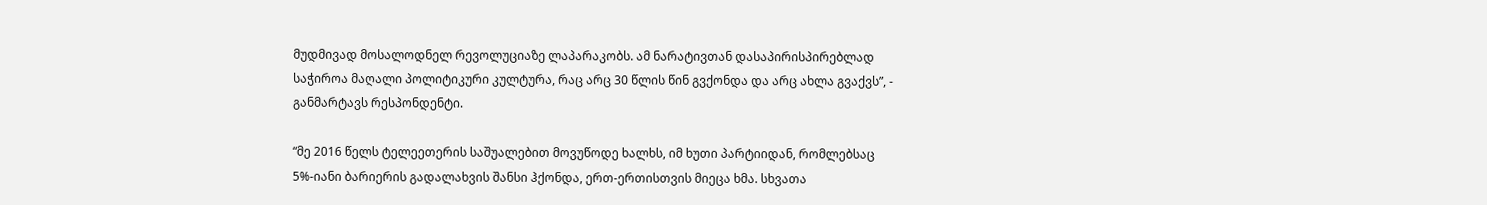მუდმივად მოსალოდნელ რევოლუციაზე ლაპარაკობს. ამ ნარატივთან დასაპირისპირებლად საჭიროა მაღალი პოლიტიკური კულტურა, რაც არც 30 წლის წინ გვქონდა და არც ახლა გვაქვს”, - განმარტავს რესპონდენტი.

“მე 2016 წელს ტელეეთერის საშუალებით მოვუწოდე ხალხს, იმ ხუთი პარტიიდან, რომლებსაც 5%-იანი ბარიერის გადალახვის შანსი ჰქონდა, ერთ-ერთისთვის მიეცა ხმა. სხვათა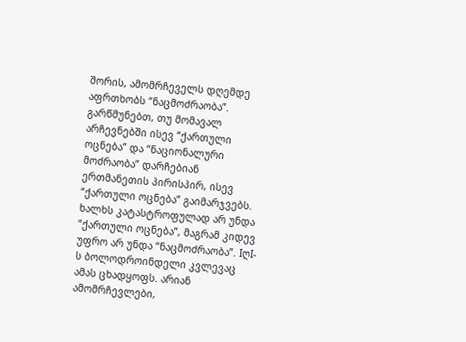შორის, ამომრჩეველს დღემდე აფრთხობს “ნაცმოძრაობა”. გარწმუნებთ, თუ მომავალ არჩევნებში ისევ “ქართული ოცნება” და “ნაციონალური მოძრაობა” დარჩებიან ერთმანეთის პირისპირ, ისევ “ქართული ოცნება” გაიმარჯვებს. ხალხს კატასტროფულად არ უნდა “ქართული ოცნება”, მაგრამ კიდევ უფრო არ უნდა “ნაცმოძრაობა”. IღI-ს ბოლოდროინდელი კვლევაც ამას ცხადყოფს. არიან ამომრჩევლები,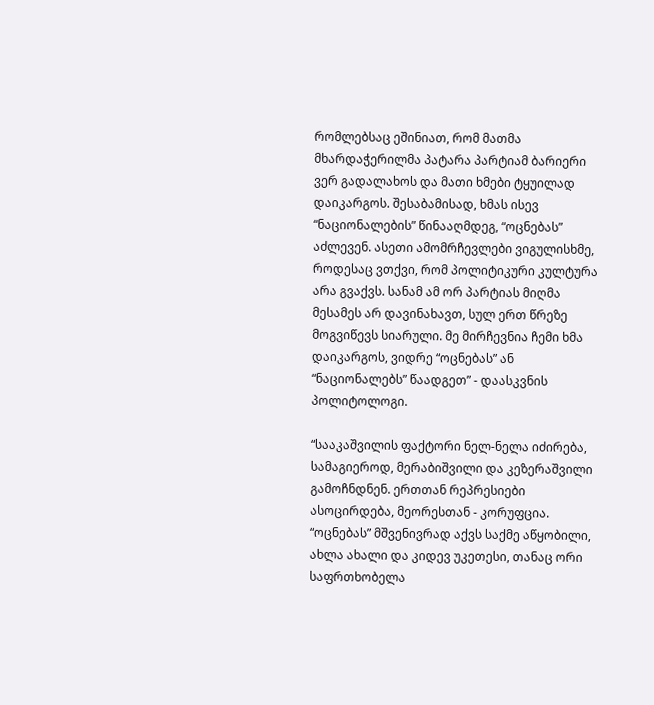რომლებსაც ეშინიათ, რომ მათმა მხარდაჭერილმა პატარა პარტიამ ბარიერი ვერ გადალახოს და მათი ხმები ტყუილად დაიკარგოს. შესაბამისად, ხმას ისევ “ნაციონალების” წინააღმდეგ, “ოცნებას” აძლევენ. ასეთი ამომრჩევლები ვიგულისხმე, როდესაც ვთქვი, რომ პოლიტიკური კულტურა არა გვაქვს. სანამ ამ ორ პარტიას მიღმა მესამეს არ დავინახავთ, სულ ერთ წრეზე მოგვიწევს სიარული. მე მირჩევნია ჩემი ხმა დაიკარგოს, ვიდრე “ოცნებას” ან “ნაციონალებს” წაადგეთ” - დაასკვნის პოლიტოლოგი.

“სააკაშვილის ფაქტორი ნელ-ნელა იძირება, სამაგიეროდ, მერაბიშვილი და კეზერაშვილი გამოჩნდნენ. ერთთან რეპრესიები ასოცირდება, მეორესთან - კორუფცია. “ოცნებას” მშვენივრად აქვს საქმე აწყობილი, ახლა ახალი და კიდევ უკეთესი, თანაც ორი საფრთხობელა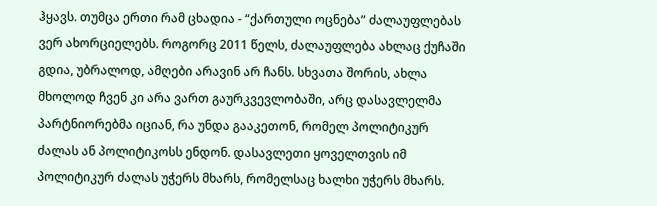ჰყავს. თუმცა ერთი რამ ცხადია - “ქართული ოცნება” ძალაუფლებას ვერ ახორციელებს. როგორც 2011 წელს, ძალაუფლება ახლაც ქუჩაში გდია, უბრალოდ, ამღები არავინ არ ჩანს. სხვათა შორის, ახლა მხოლოდ ჩვენ კი არა ვართ გაურკვევლობაში, არც დასავლელმა პარტნიორებმა იციან, რა უნდა გააკეთონ, რომელ პოლიტიკურ ძალას ან პოლიტიკოსს ენდონ. დასავლეთი ყოველთვის იმ პოლიტიკურ ძალას უჭერს მხარს, რომელსაც ხალხი უჭერს მხარს.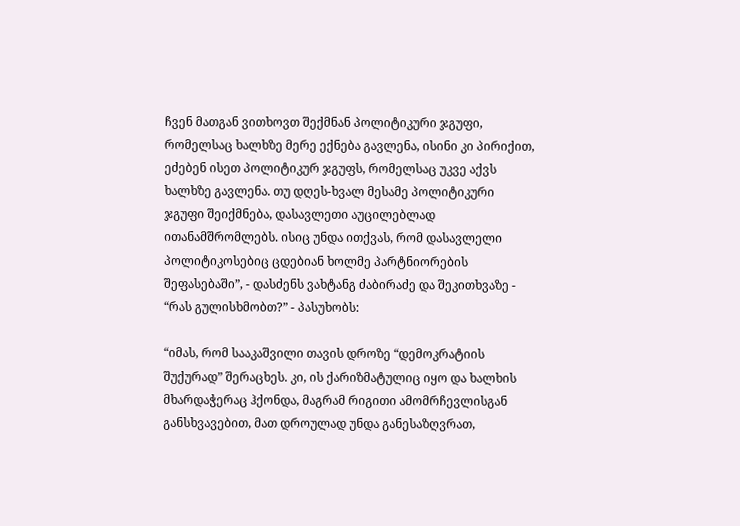ჩვენ მათგან ვითხოვთ შექმნან პოლიტიკური ჯგუფი, რომელსაც ხალხზე მერე ექნება გავლენა, ისინი კი პირიქით, ეძებენ ისეთ პოლიტიკურ ჯგუფს, რომელსაც უკვე აქვს ხალხზე გავლენა. თუ დღეს-ხვალ მესამე პოლიტიკური ჯგუფი შეიქმნება, დასავლეთი აუცილებლად ითანამშრომლებს. ისიც უნდა ითქვას, რომ დასავლელი პოლიტიკოსებიც ცდებიან ხოლმე პარტნიორების შეფასებაში”, - დასძენს ვახტანგ ძაბირაძე და შეკითხვაზე - “რას გულისხმობთ?” - პასუხობს:

“იმას, რომ სააკაშვილი თავის დროზე “დემოკრატიის შუქურად” შერაცხეს. კი, ის ქარიზმატულიც იყო და ხალხის მხარდაჭერაც ჰქონდა, მაგრამ რიგითი ამომრჩევლისგან განსხვავებით, მათ დროულად უნდა განესაზღვრათ,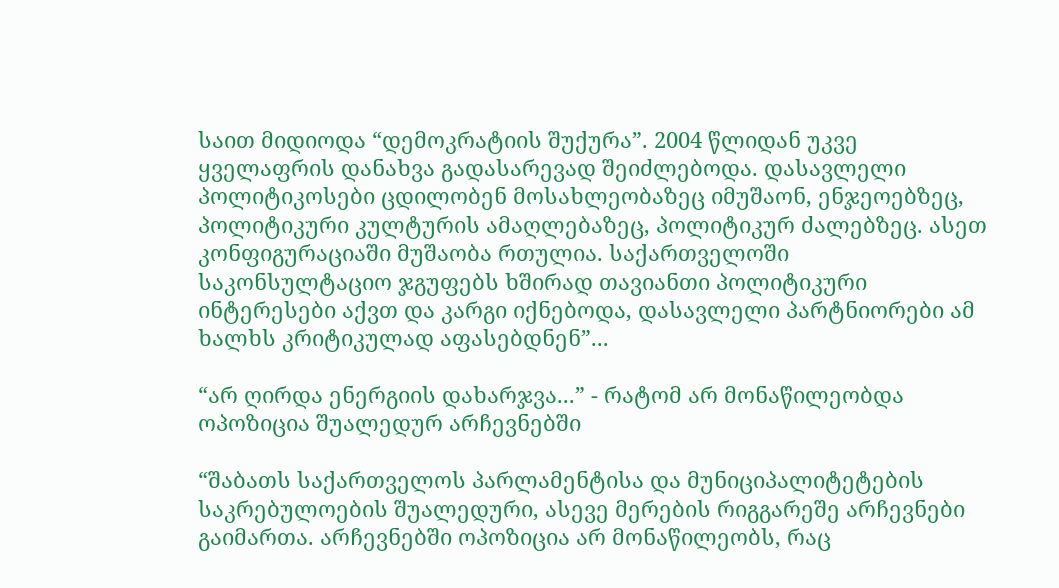საით მიდიოდა “დემოკრატიის შუქურა”. 2004 წლიდან უკვე ყველაფრის დანახვა გადასარევად შეიძლებოდა. დასავლელი პოლიტიკოსები ცდილობენ მოსახლეობაზეც იმუშაონ, ენჯეოებზეც, პოლიტიკური კულტურის ამაღლებაზეც, პოლიტიკურ ძალებზეც. ასეთ კონფიგურაციაში მუშაობა რთულია. საქართველოში საკონსულტაციო ჯგუფებს ხშირად თავიანთი პოლიტიკური ინტერესები აქვთ და კარგი იქნებოდა, დასავლელი პარტნიორები ამ ხალხს კრიტიკულად აფასებდნენ”...

“არ ღირდა ენერგიის დახარჯვა...” - რატომ არ მონაწილეობდა ოპოზიცია შუალედურ არჩევნებში

“შაბათს საქართველოს პარლამენტისა და მუნიციპალიტეტების საკრებულოების შუალედური, ასევე მერების რიგგარეშე არჩევნები გაიმართა. არჩევნებში ოპოზიცია არ მონაწილეობს, რაც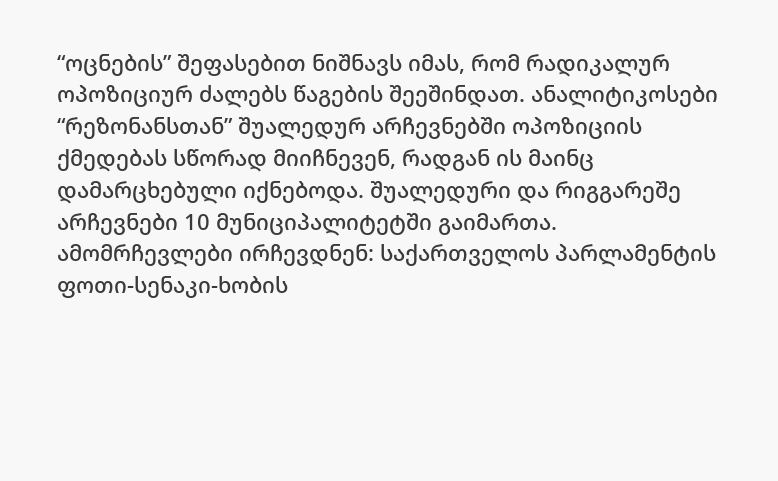“ოცნების” შეფასებით ნიშნავს იმას, რომ რადიკალურ ოპოზიციურ ძალებს წაგების შეეშინდათ. ანალიტიკოსები “რეზონანსთან” შუალედურ არჩევნებში ოპოზიციის ქმედებას სწორად მიიჩნევენ, რადგან ის მაინც დამარცხებული იქნებოდა. შუალედური და რიგგარეშე არჩევნები 10 მუნიციპალიტეტში გაიმართა. ამომრჩევლები ირჩევდნენ: საქართველოს პარლამენტის ფოთი-სენაკი-ხობის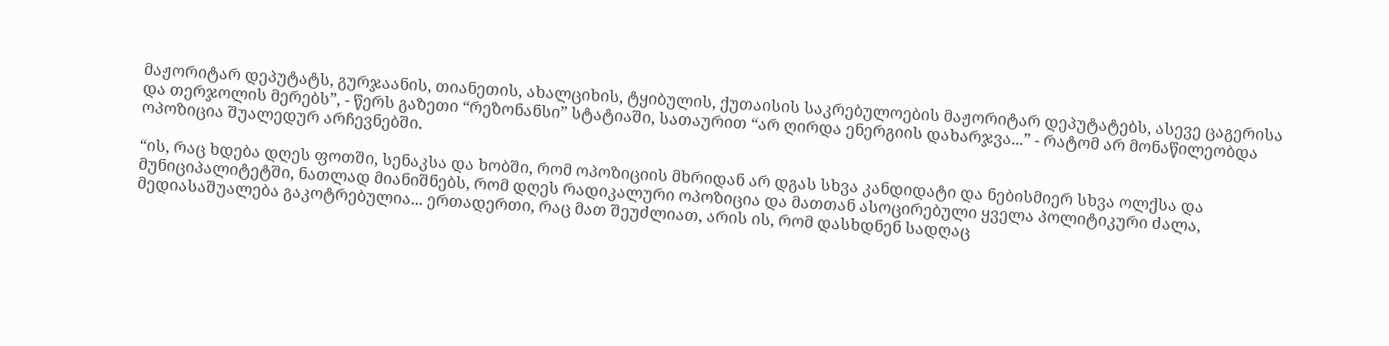მაჟორიტარ დეპუტატს, გურჯაანის, თიანეთის, ახალციხის, ტყიბულის, ქუთაისის საკრებულოების მაჟორიტარ დეპუტატებს, ასევე ცაგერისა და თერჯოლის მერებს”, - წერს გაზეთი “რეზონანსი” სტატიაში, სათაურით “არ ღირდა ენერგიის დახარჯვა...” - რატომ არ მონაწილეობდა ოპოზიცია შუალედურ არჩევნებში.

“ის, რაც ხდება დღეს ფოთში, სენაკსა და ხობში, რომ ოპოზიციის მხრიდან არ დგას სხვა კანდიდატი და ნებისმიერ სხვა ოლქსა და მუნიციპალიტეტში, ნათლად მიანიშნებს, რომ დღეს რადიკალური ოპოზიცია და მათთან ასოცირებული ყველა პოლიტიკური ძალა, მედიასაშუალება გაკოტრებულია... ერთადერთი, რაც მათ შეუძლიათ, არის ის, რომ დასხდნენ სადღაც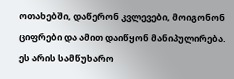ოთახებში, დაწერონ კვლევები, მოიგონონ ციფრები და ამით დაიწყონ მანიპულირება. ეს არის სამწუხარო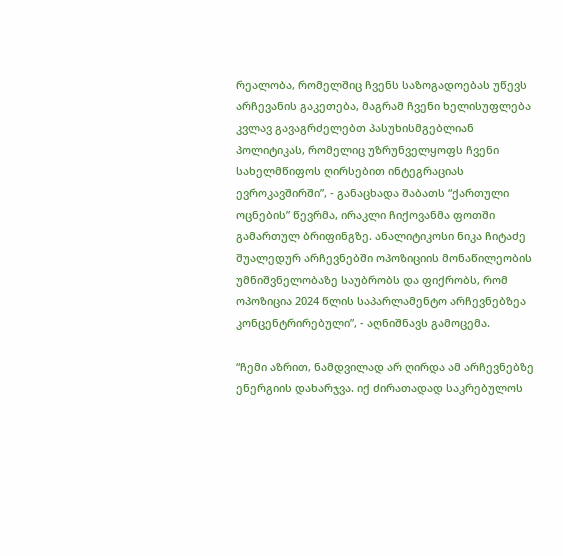რეალობა, რომელშიც ჩვენს საზოგადოებას უწევს არჩევანის გაკეთება, მაგრამ ჩვენი ხელისუფლება კვლავ გავაგრძელებთ პასუხისმგებლიან პოლიტიკას, რომელიც უზრუნველყოფს ჩვენი სახელმწიფოს ღირსებით ინტეგრაციას ევროკავშირში”, - განაცხადა შაბათს “ქართული ოცნების” წევრმა, ირაკლი ჩიქოვანმა ფოთში გამართულ ბრიფინგზე. ანალიტიკოსი ნიკა ჩიტაძე შუალედურ არჩევნებში ოპოზიციის მონაწილეობის უმნიშვნელობაზე საუბრობს და ფიქრობს, რომ ოპოზიცია 2024 წლის საპარლამენტო არჩევნებზეა კონცენტრირებული”, - აღნიშნავს გამოცემა.

“ჩემი აზრით, ნამდვილად არ ღირდა ამ არჩევნებზე ენერგიის დახარჯვა. იქ ძირათადად საკრებულოს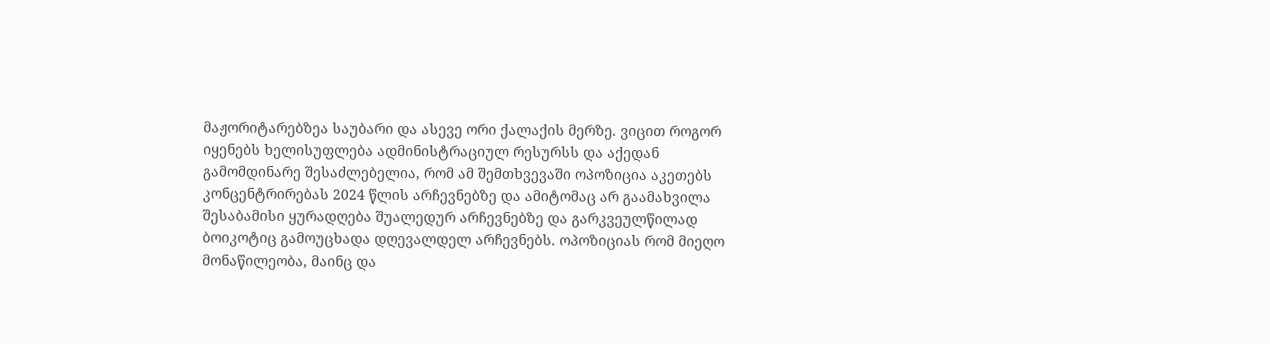მაჟორიტარებზეა საუბარი და ასევე ორი ქალაქის მერზე. ვიცით როგორ იყენებს ხელისუფლება ადმინისტრაციულ რესურსს და აქედან გამომდინარე შესაძლებელია, რომ ამ შემთხვევაში ოპოზიცია აკეთებს კონცენტრირებას 2024 წლის არჩევნებზე და ამიტომაც არ გაამახვილა შესაბამისი ყურადღება შუალედურ არჩევნებზე და გარკვეულწილად ბოიკოტიც გამოუცხადა დღევალდელ არჩევნებს. ოპოზიციას რომ მიეღო მონაწილეობა, მაინც და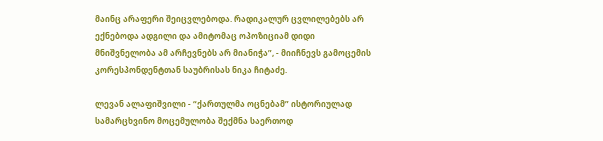მაინც არაფერი შეიცვლებოდა. რადიკალურ ცვლილებებს არ ექნებოდა ადგილი და ამიტომაც ოპოზიციამ დიდი მნიშვნელობა ამ არჩევნებს არ მიანიჭა”, - მიიჩნევს გამოცემის კორესპონდენტთან საუბრისას ნიკა ჩიტაძე.

ლევან ალაფიშვილი - “ქართულმა ოცნებამ” ისტორიულად სამარცხვინო მოცემულობა შექმნა საერთოდ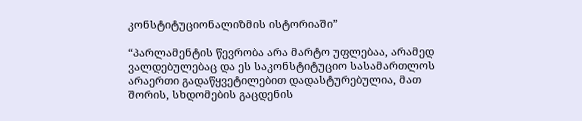კონსტიტუციონალიზმის ისტორიაში”

“პარლამენტის წევრობა არა მარტო უფლებაა, არამედ ვალდებულებაც და ეს საკონსტიტუციო სასამართლოს არაერთი გადაწყვეტილებით დადასტურებულია, მათ შორის, სხდომების გაცდენის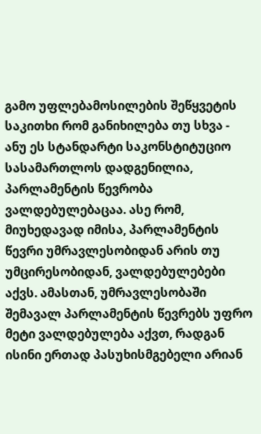გამო უფლებამოსილების შეწყვეტის საკითხი რომ განიხილება თუ სხვა - ანუ ეს სტანდარტი საკონსტიტუციო სასამართლოს დადგენილია, პარლამენტის წევრობა ვალდებულებაცაა. ასე რომ, მიუხედავად იმისა, პარლამენტის წევრი უმრავლესობიდან არის თუ უმცირესობიდან, ვალდებულებები აქვს. ამასთან, უმრავლესობაში შემავალ პარლამენტის წევრებს უფრო მეტი ვალდებულება აქვთ, რადგან ისინი ერთად პასუხისმგებელი არიან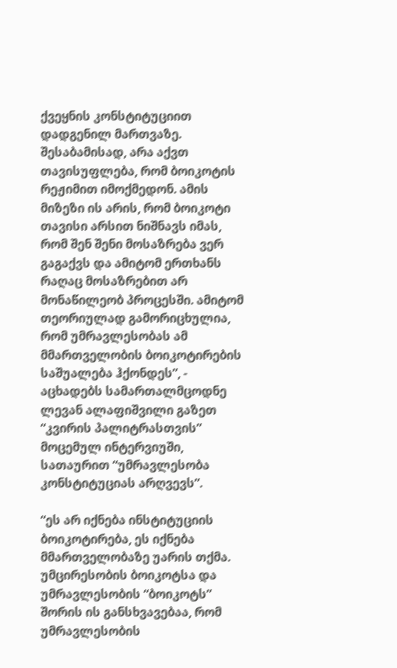ქვეყნის კონსტიტუციით დადგენილ მართვაზე. შესაბამისად, არა აქვთ თავისუფლება, რომ ბოიკოტის რეჟიმით იმოქმედონ. ამის მიზეზი ის არის, რომ ბოიკოტი თავისი არსით ნიშნავს იმას, რომ შენ შენი მოსაზრება ვერ გაგაქვს და ამიტომ ერთხანს რაღაც მოსაზრებით არ მონაწილეობ პროცესში. ამიტომ თეორიულად გამორიცხულია, რომ უმრავლესობას ამ მმართველობის ბოიკოტირების საშუალება ჰქონდეს”, - აცხადებს სამართალმცოდნე ლევან ალაფიშვილი გაზეთ “კვირის პალიტრასთვის” მოცემულ ინტერვიუში, სათაურით “უმრავლესობა კონსტიტუციას არღვევს”.

“ეს არ იქნება ინსტიტუციის ბოიკოტირება, ეს იქნება მმართველობაზე უარის თქმა. უმცირესობის ბოიკოტსა და უმრავლესობის “ბოიკოტს” შორის ის განსხვავებაა, რომ უმრავლესობის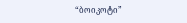“ბოიკოტი”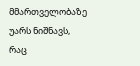მმართველობაზე უარს ნიშნავს, რაც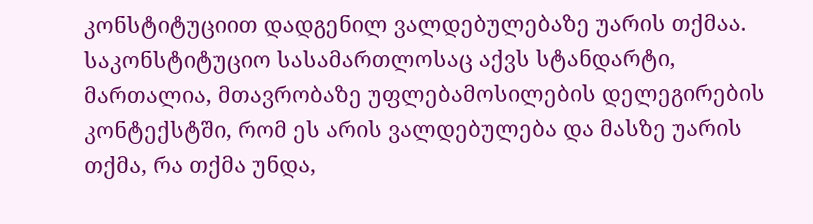კონსტიტუციით დადგენილ ვალდებულებაზე უარის თქმაა. საკონსტიტუციო სასამართლოსაც აქვს სტანდარტი, მართალია, მთავრობაზე უფლებამოსილების დელეგირების კონტექსტში, რომ ეს არის ვალდებულება და მასზე უარის თქმა, რა თქმა უნდა,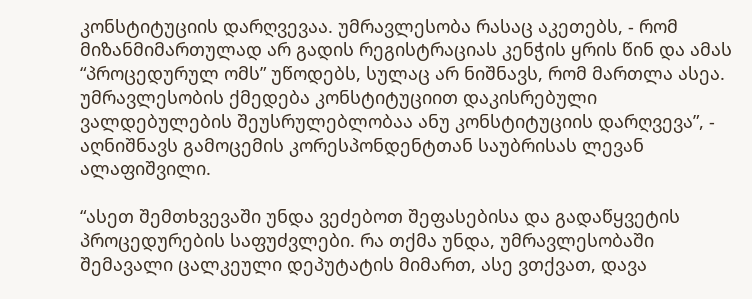კონსტიტუციის დარღვევაა. უმრავლესობა რასაც აკეთებს, - რომ მიზანმიმართულად არ გადის რეგისტრაციას კენჭის ყრის წინ და ამას “პროცედურულ ომს” უწოდებს, სულაც არ ნიშნავს, რომ მართლა ასეა. უმრავლესობის ქმედება კონსტიტუციით დაკისრებული ვალდებულების შეუსრულებლობაა ანუ კონსტიტუციის დარღვევა”, - აღნიშნავს გამოცემის კორესპონდენტთან საუბრისას ლევან ალაფიშვილი.

“ასეთ შემთხვევაში უნდა ვეძებოთ შეფასებისა და გადაწყვეტის პროცედურების საფუძვლები. რა თქმა უნდა, უმრავლესობაში შემავალი ცალკეული დეპუტატის მიმართ, ასე ვთქვათ, დავა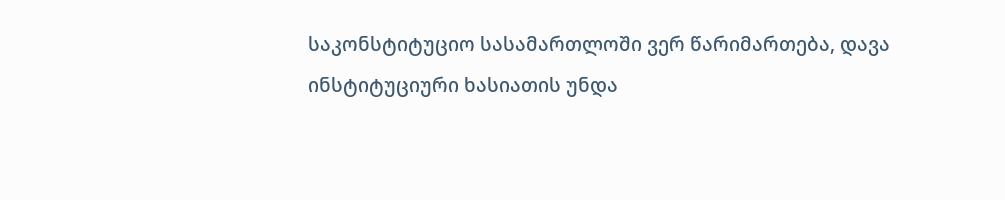საკონსტიტუციო სასამართლოში ვერ წარიმართება, დავა ინსტიტუციური ხასიათის უნდა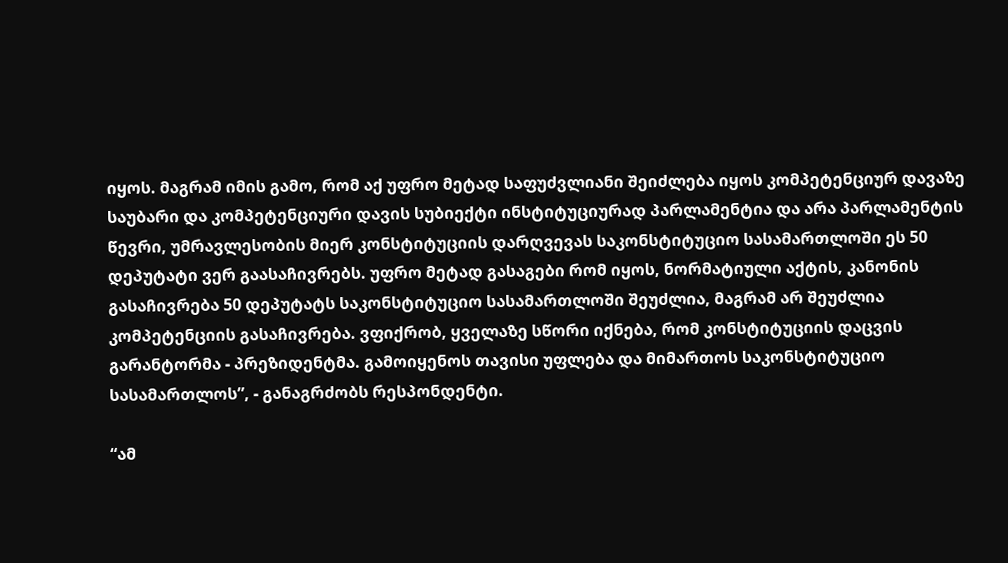იყოს. მაგრამ იმის გამო, რომ აქ უფრო მეტად საფუძვლიანი შეიძლება იყოს კომპეტენციურ დავაზე საუბარი და კომპეტენციური დავის სუბიექტი ინსტიტუციურად პარლამენტია და არა პარლამენტის წევრი, უმრავლესობის მიერ კონსტიტუციის დარღვევას საკონსტიტუციო სასამართლოში ეს 50 დეპუტატი ვერ გაასაჩივრებს. უფრო მეტად გასაგები რომ იყოს, ნორმატიული აქტის, კანონის გასაჩივრება 50 დეპუტატს საკონსტიტუციო სასამართლოში შეუძლია, მაგრამ არ შეუძლია კომპეტენციის გასაჩივრება. ვფიქრობ, ყველაზე სწორი იქნება, რომ კონსტიტუციის დაცვის გარანტორმა - პრეზიდენტმა. გამოიყენოს თავისი უფლება და მიმართოს საკონსტიტუციო სასამართლოს”, - განაგრძობს რესპონდენტი.

“ამ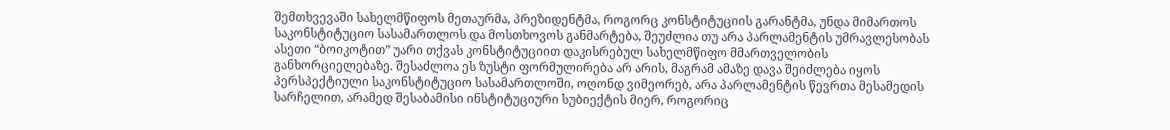შემთხვევაში სახელმწიფოს მეთაურმა, პრეზიდენტმა, როგორც კონსტიტუციის გარანტმა, უნდა მიმართოს საკონსტიტუციო სასამართლოს და მოსთხოვოს განმარტება, შეუძლია თუ არა პარლამენტის უმრავლესობას ასეთი “ბოიკოტით” უარი თქვას კონსტიტუციით დაკისრებულ სახელმწიფო მმართველობის განხორციელებაზე. შესაძლოა ეს ზუსტი ფორმულირება არ არის, მაგრამ ამაზე დავა შეიძლება იყოს პერსპექტიული საკონსტიტუციო სასამართლოში, ოღონდ ვიმეორებ, არა პარლამენტის წევრთა მესამედის სარჩელით, არამედ შესაბამისი ინსტიტუციური სუბიექტის მიერ, როგორიც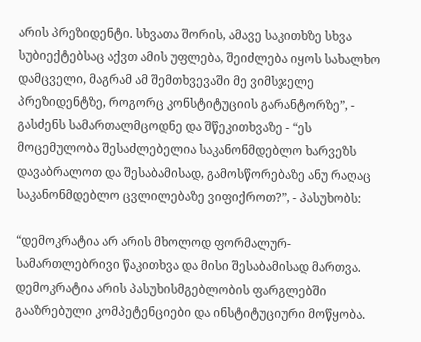არის პრეზიდენტი. სხვათა შორის, ამავე საკითხზე სხვა სუბიექტებსაც აქვთ ამის უფლება, შეიძლება იყოს სახალხო დამცველი, მაგრამ ამ შემთხვევაში მე ვიმსჯელე პრეზიდენტზე, როგორც კონსტიტუციის გარანტორზე”, - გასძენს სამართალმცოდნე და შწეკითხვაზე - “ეს მოცემულობა შესაძლებელია საკანონმდებლო ხარვეზს დავაბრალოთ და შესაბამისად, გამოსწორებაზე ანუ რაღაც საკანონმდებლო ცვლილებაზე ვიფიქროთ?”, - პასუხობს:

“დემოკრატია არ არის მხოლოდ ფორმალურ-სამართლებრივი წაკითხვა და მისი შესაბამისად მართვა. დემოკრატია არის პასუხისმგებლობის ფარგლებში გააზრებული კომპეტენციები და ინსტიტუციური მოწყობა.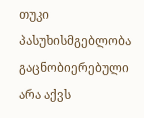თუკი პასუხისმგებლობა გაცნობიერებული არა აქვს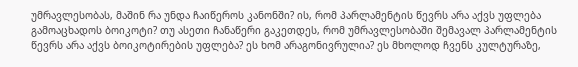უმრავლესობას, მაშინ რა უნდა ჩაიწეროს კანონში? ის, რომ პარლამენტის წევრს არა აქვს უფლება გამოაცხადოს ბოიკოტი? თუ ასეთი ჩანაწერი გაკეთდეს, რომ უმრავლესობაში შემავალ პარლამენტის წევრს არა აქვს ბოიკოტირების უფლება? ეს ხომ არაგონივრულია? ეს მხოლოდ ჩვენს კულტურაზე,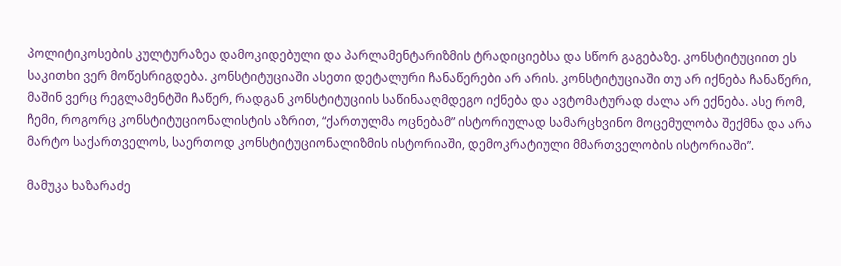პოლიტიკოსების კულტურაზეა დამოკიდებული და პარლამენტარიზმის ტრადიციებსა და სწორ გაგებაზე. კონსტიტუციით ეს საკითხი ვერ მოწესრიგდება. კონსტიტუციაში ასეთი დეტალური ჩანაწერები არ არის. კონსტიტუციაში თუ არ იქნება ჩანაწერი, მაშინ ვერც რეგლამენტში ჩაწერ, რადგან კონსტიტუციის საწინააღმდეგო იქნება და ავტომატურად ძალა არ ექნება. ასე რომ, ჩემი, როგორც კონსტიტუციონალისტის აზრით, “ქართულმა ოცნებამ” ისტორიულად სამარცხვინო მოცემულობა შექმნა და არა მარტო საქართველოს, საერთოდ კონსტიტუციონალიზმის ისტორიაში, დემოკრატიული მმართველობის ისტორიაში”.

მამუკა ხაზარაძე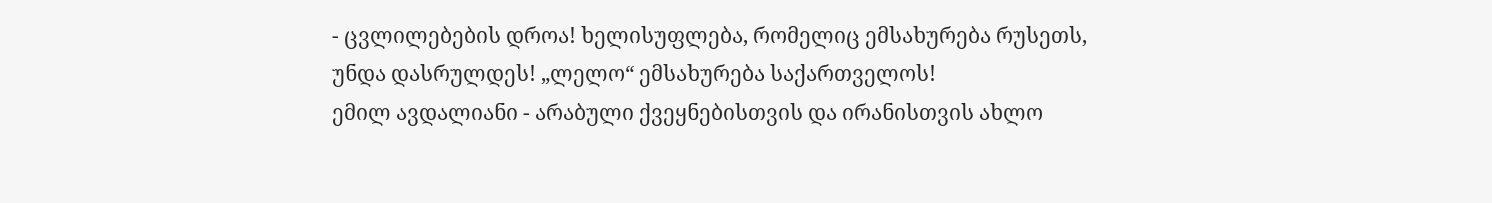- ცვლილებების დროა! ხელისუფლება, რომელიც ემსახურება რუსეთს, უნდა დასრულდეს! „ლელო“ ემსახურება საქართველოს!
ემილ ავდალიანი - არაბული ქვეყნებისთვის და ირანისთვის ახლო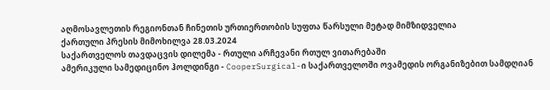აღმოსავლეთის რეგიონთან ჩინეთის ურთიერთობის სუფთა წარსული მეტად მიმზიდველია
ქართული პრესის მიმოხილვა 28.03.2024
საქართველოს თავდაცვის დილემა - რთული არჩევანი რთულ ვითარებაში
ამერიკული სამედიცინო ჰოლდინგი - CooperSurgical-ი საქართველოში ოვამედის ორგანიზებით სამდღიან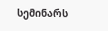სემინარს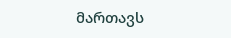მართავს